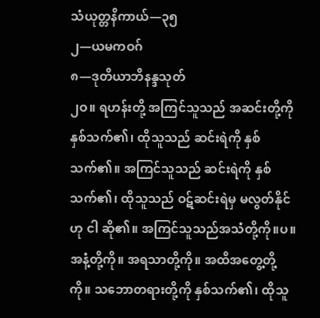သံယုတ္တနိကာယ်—၃၅
၂—ယမကဝဂ်
၈—ဒုတိယာဘိနန္ဒသုတ်
၂ဝ။ ရဟန်းတို့ အကြင်သူသည် အဆင်းတို့ကို နှစ်သက်၏၊ ထိုသူသည် ဆင်းရဲကို နှစ်သက်၏။ အကြင်သူသည် ဆင်းရဲကို နှစ်သက်၏၊ ထိုသူသည် ဝဋ်ဆင်းရဲမှ မလွတ်နိုင်ဟု ငါ ဆို၏။ အကြင်သူသည်အသံတို့ကို။ပ။ အနံ့တို့ကို။ အရသာတို့ကို။ အထိအတွေ့တို့ကို။ သဘောတရားတို့ကို နှစ်သက်၏၊ ထိုသူ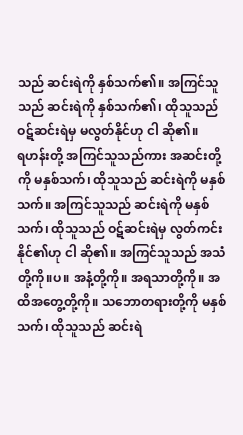သည် ဆင်းရဲကို နှစ်သက်၏။ အကြင်သူသည် ဆင်းရဲကို နှစ်သက်၏၊ ထိုသူသည် ဝဋ်ဆင်းရဲမှ မလွတ်နိုင်ဟု ငါ ဆို၏။
ရဟန်းတို့ အကြင်သူသည်ကား အဆင်းတို့ကို မနှစ်သက်၊ ထိုသူသည် ဆင်းရဲကို မနှစ်သက်။ အကြင်သူသည် ဆင်းရဲကို မနှစ်သက်၊ ထိုသူသည် ဝဋ်ဆင်းရဲမှ လွတ်ကင်းနိုင်၏ဟု ငါ ဆို၏။ အကြင်သူသည် အသံတို့ကို။ပ။ အနံ့တို့ကို။ အရသာတို့ကို။ အထိအတွေ့တို့ကို။ သဘောတရားတို့ကို မနှစ်သက်၊ ထိုသူသည် ဆင်းရဲ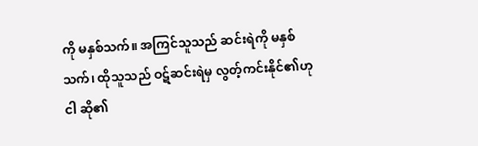ကို မနှစ်သက်။ အကြင်သူသည် ဆင်းရဲကို မနှစ်သက်၊ ထိုသူသည် ဝဋ်ဆင်းရဲမှ လွတ့်ကင်းနိုင်၏ဟု ငါ ဆို၏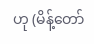ဟု (မိန့်တော်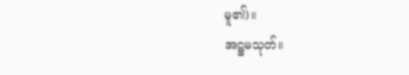မူ၏)။
အဋ္ဌမသုတ်။